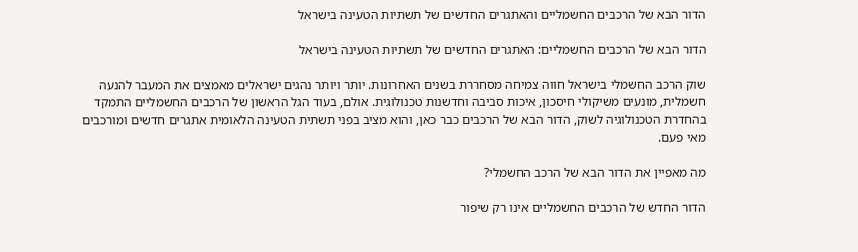הדור הבא של הרכבים החשמליים והאתגרים החדשים של תשתיות הטעינה בישראל

הדור הבא של הרכבים החשמליים: האתגרים החדשים של תשתיות הטעינה בישראל

שוק הרכב החשמלי בישראל חווה צמיחה מסחררת בשנים האחרונות. יותר ויותר נהגים ישראלים מאמצים את המעבר להנעה חשמלית, מונעים משיקולי חיסכון, איכות סביבה וחדשנות טכנולוגית. אולם, בעוד הגל הראשון של הרכבים החשמליים התמקד בהחדרת הטכנולוגיה לשוק, הדור הבא של הרכבים כבר כאן, והוא מציב בפני תשתית הטעינה הלאומית אתגרים חדשים ומורכבים מאי פעם.

מה מאפיין את הדור הבא של הרכב החשמלי?

הדור החדש של הרכבים החשמליים אינו רק שיפור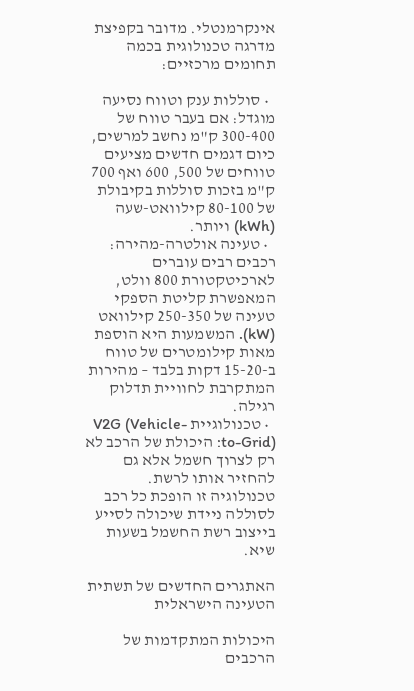אינקרמנטלי. מדובר בקפיצת מדרגה טכנולוגית בכמה תחומים מרכזיים:

  • סוללות ענק וטווח נסיעה מוגדל: אם בעבר טווח של 300-400 ק"מ נחשב למרשים, כיום דגמים חדשים מציעים טווחים של 500, 600 ואף 700 ק"מ בזכות סוללות בקיבולת של 80-100 קילוואט-שעה (kWh) ויותר.
  • טעינה אולטרה-מהירה: רכבים רבים עוברים לארכיטקטורת 800 וולט, המאפשרת קליטת הספקי טעינה של 250-350 קילוואט (kW). המשמעות היא הוספת מאות קילומטרים של טווח ב-15-20 דקות בלבד – מהירות המתקרבת לחוויית תדלוק רגילה.
  • טכנולוגיית V2G (Vehicle-to-Grid): היכולת של הרכב לא רק לצרוך חשמל אלא גם להחזיר אותו לרשת. טכנולוגיה זו הופכת כל רכב לסוללה ניידת שיכולה לסייע בייצוב רשת החשמל בשעות שיא.

האתגרים החדשים של תשתית הטעינה הישראלית

היכולות המתקדמות של הרכבים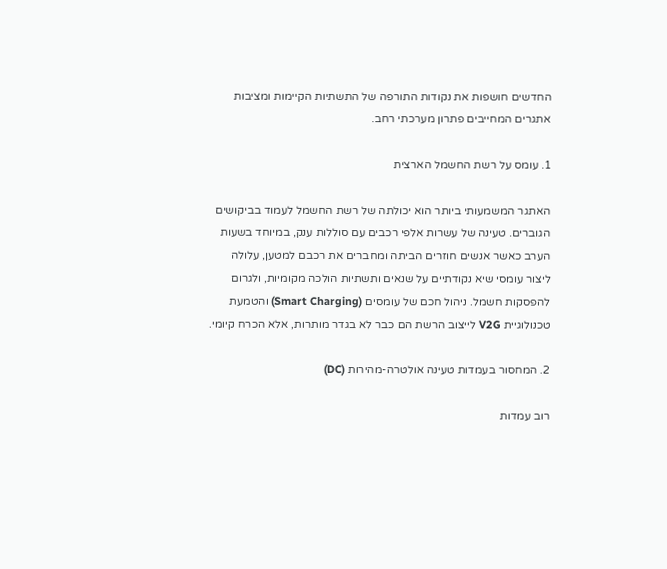החדשים חושפות את נקודות התורפה של התשתיות הקיימות ומציבות אתגרים המחייבים פתרון מערכתי רחב.

1. עומס על רשת החשמל הארצית

האתגר המשמעותי ביותר הוא יכולתה של רשת החשמל לעמוד בביקושים הגוברים. טעינה של עשרות אלפי רכבים עם סוללות ענק, במיוחד בשעות הערב כאשר אנשים חוזרים הביתה ומחברים את רכבם למטען, עלולה ליצור עומסי שיא נקודתיים על שנאים ותשתיות הולכה מקומיות, ולגרום להפסקות חשמל. ניהול חכם של עומסים (Smart Charging) והטמעת טכנולוגיית V2G לייצוב הרשת הם כבר לא בגדר מותרות, אלא הכרח קיומי.

2. המחסור בעמדות טעינה אולטרה-מהירות (DC)

רוב עמדות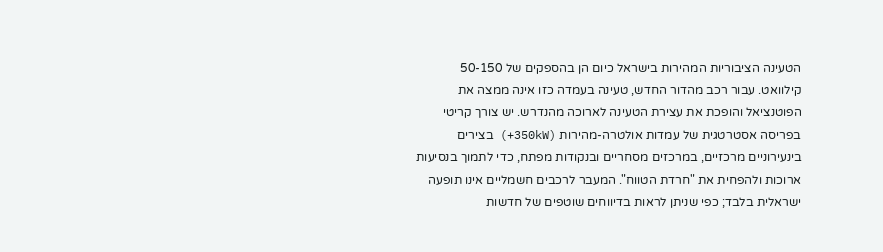הטעינה הציבוריות המהירות בישראל כיום הן בהספקים של 50-150 קילוואט. עבור רכב מהדור החדש, טעינה בעמדה כזו אינה ממצה את הפוטנציאל והופכת את עצירת הטעינה לארוכה מהנדרש. יש צורך קריטי בפריסה אסטרטגית של עמדות אולטרה-מהירות (350kW+) בצירים בינעירוניים מרכזיים, במרכזים מסחריים ובנקודות מפתח, כדי לתמוך בנסיעות ארוכות ולהפחית את "חרדת הטווח". המעבר לרכבים חשמליים אינו תופעה ישראלית בלבד; כפי שניתן לראות בדיווחים שוטפים של חדשות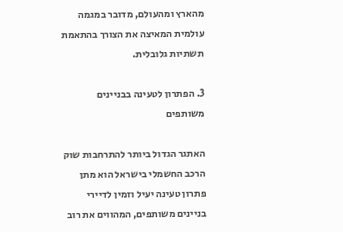מהארץ ומהעולם, מדובר במגמה עולמית המאיצה את הצורך בהתאמת תשתיות גלובלית.

3. הפתרון לטעינה בבניינים משותפים

האתגר הגדול ביותר להתרחבות שוק הרכב החשמלי בישראל הוא מתן פתרון טעינה יעיל וזמין לדיירי בניינים משותפים, המהווים את רוב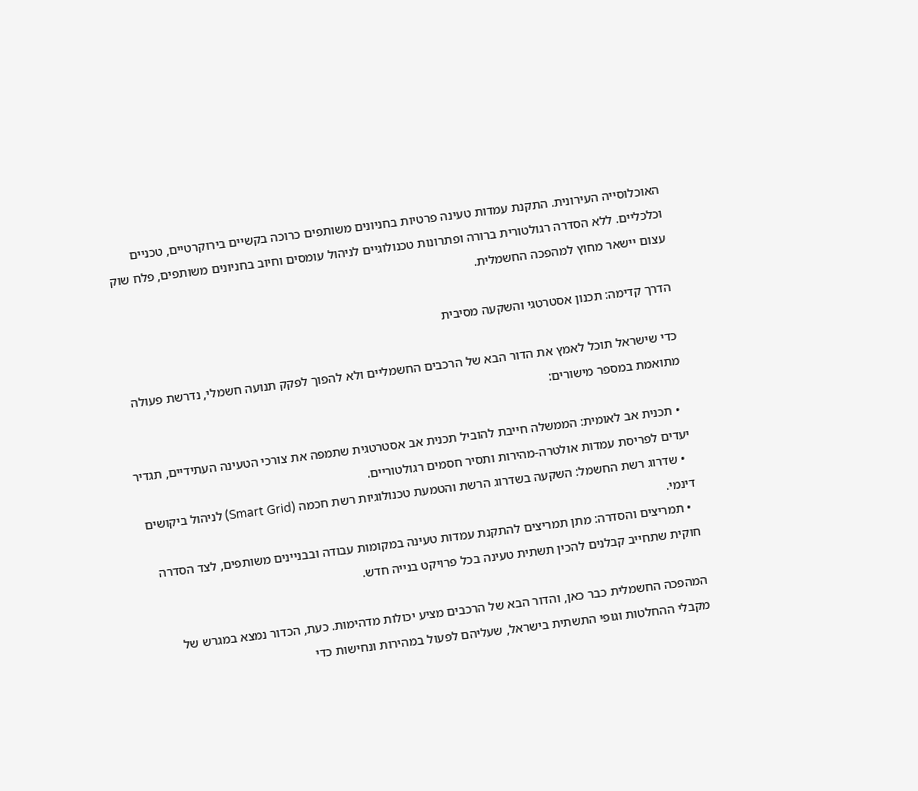האוכלוסייה העירונית. התקנת עמדות טעינה פרטיות בחניונים משותפים כרוכה בקשיים בירוקרטיים, טכניים וכלכליים. ללא הסדרה רגולטורית ברורה ופתרונות טכנולוגיים לניהול עומסים וחיוב בחניונים משותפים, פלח שוק עצום יישאר מחוץ למהפכה החשמלית.

הדרך קדימה: תכנון אסטרטגי והשקעה מסיבית

כדי שישראל תוכל לאמץ את הדור הבא של הרכבים החשמליים ולא להפוך לפקק תנועה חשמלי, נדרשת פעולה מתואמת במספר מישורים:

  • תכנית אב לאומית: הממשלה חייבת להוביל תכנית אב אסטרטגית שתמפה את צורכי הטעינה העתידיים, תגדיר יעדים לפריסת עמדות אולטרה-מהירות ותסיר חסמים רגולטוריים.
  • שדרוג רשת החשמל: השקעה בשדרוג הרשת והטמעת טכנולוגיות רשת חכמה (Smart Grid) לניהול ביקושים דינמי.
  • תמריצים והסדרה: מתן תמריצים להתקנת עמדות טעינה במקומות עבודה ובבניינים משותפים, לצד הסדרה חוקית שתחייב קבלנים להכין תשתית טעינה בכל פרויקט בנייה חדש.

המהפכה החשמלית כבר כאן, והדור הבא של הרכבים מציע יכולות מדהימות. כעת, הכדור נמצא במגרש של מקבלי ההחלטות וגופי התשתית בישראל, שעליהם לפעול במהירות ונחישות כדי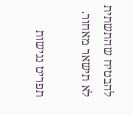להבטיח שהתשתית לא תישאר מאחור.

תפריט נגישות